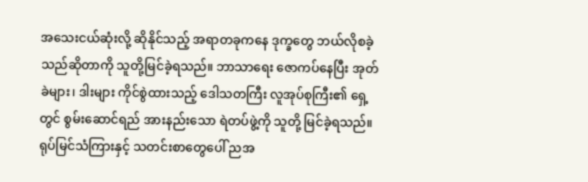အသေးငယ်ဆုံးလို့ ဆိုနိုင်သည့် အရာတခုကနေ ဒုက္ခတွေ ဘယ်လိုစခဲ့သည်ဆိုတာကို သူတို့မြင်ခဲ့ရသည်။ ဘာသာရေး ဇောကပ်နေပြီး အုတ်ခဲများ၊ ဒါးများ ကိုင်စွဲထားသည့် ဒေါသတကြီး လူအုပ်စုကြီး၏ ရှေ့တွင် စွမ်းဆောင်ရည် အားနည်းသော ရဲတပ်ဖွဲ့ကို သူတို့ မြင်ခဲ့ရသည်။ ရုပ်မြင်သံကြားနှင့် သတင်းစာတွေပေါ် ညအ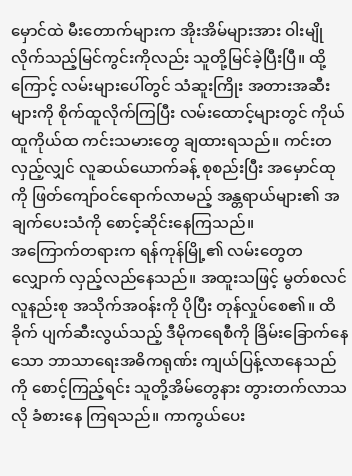မှောင်ထဲ မီးတောက်များက အိုးအိမ်များအား ဝါးမျိုလိုက်သည့်မြင်ကွင်းကိုလည်း သူတို့မြင်ခဲ့ပြီးပြီ။ ထို့ကြောင့် လမ်းများပေါ်တွင် သံဆူးကြိုး အတားအဆီးများကို စိုက်ထူလိုက်ကြပြီး လမ်းထောင့်များတွင် ကိုယ်ထူကိုယ်ထ ကင်းသမားတွေ ချထားရသည်။ ကင်းတလှည့်လျှင် လူဆယ်ယောက်ခန့် စုစည်းပြီး အမှောင်ထုကို ဖြတ်ကျော်ဝင်ရောက်လာမည့် အန္တရာယ်များ၏ အချက်ပေးသံကို စောင့်ဆိုင်းနေကြသည်။
အကြောက်တရားက ရန်ကုန်မြို့၏ လမ်းတွေတလျှောက် လှည့်လည်နေသည်။ အထူးသဖြင့် မွတ်စလင် လူနည်းစု အသိုက်အဝန်းကို ပိုပြီး တုန်လှုပ်စေ၏။ ထိခိုက် ပျက်ဆီးလွယ်သည့် ဒီမိုကရေစီကို ခြိမ်းခြောက်နေသော ဘာသာရေးအဓိကရုဏ်း ကျယ်ပြန့်လာနေသည်ကို စောင့်ကြည့်ရင်း သူတို့အိမ်တွေနား တွားတက်လာသလို ခံစားနေ ကြရသည်။ ကာကွယ်ပေး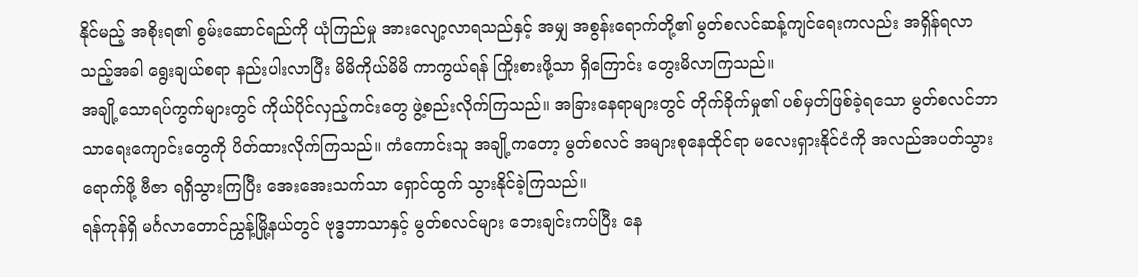နိုင်မည့် အစိုးရ၏ စွမ်းဆောင်ရည်ကို ယုံကြည်မှု အားလျော့လာရသည်နှင့် အမျှ အစွန်းရောက်တို့၏ မွတ်စလင်ဆန့်ကျင်ရေးကလည်း အရှိန်ရလာသည့်အခါ ရွေးချယ်စရာ နည်းပါးလာပြီး မိမိကိုယ်မိမိ ကာကွယ်ရန် ကြိုးစားဖို့သာ ရှိကြောင်း တွေးမိလာကြသည်။
အချို့သောရပ်ကွက်များတွင် ကိုယ်ပိုင်လှည့်ကင်းတွေ ဖွဲ့စည်းလိုက်ကြသည်။ အခြားနေရာများတွင် တိုက်ခိုက်မှု၏ ပစ်မှတ်ဖြစ်ခဲ့ရသော မွတ်စလင်ဘာသာရေးကျောင်းတွေကို ပိတ်ထားလိုက်ကြသည်။ ကံကောင်းသူ အချို့ကတော့ မွတ်စလင် အများစုနေထိုင်ရာ မလေးရှားနိုင်ငံကို အလည်အပတ်သွားရောက်ဖို့ ဗီဇာ ရရှိသွားကြပြီး အေးအေးသက်သာ ရှောင်ထွက် သွားနိုင်ခဲ့ကြသည်။
ရန်ကုန်ရှိ မင်္ဂလာတောင်ညွှန့်မြို့နယ်တွင် ဗုဒ္ဓဘာသာနှင့် မွတ်စလင်များ ဘေးချင်းကပ်ပြီး နေ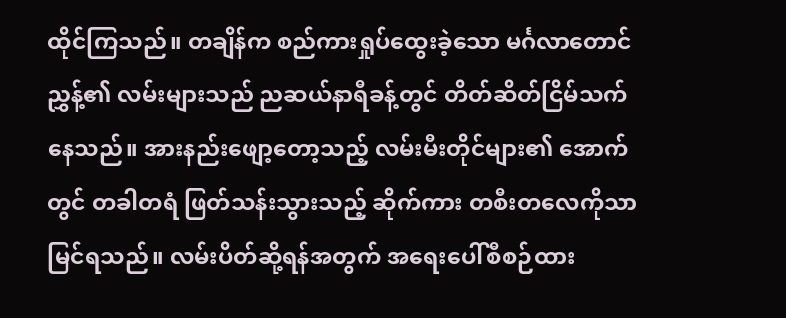ထိုင်ကြသည်။ တချိန်က စည်ကားရှုပ်ထွေးခဲ့သော မင်္ဂလာတောင်ညွှန့်၏ လမ်းများသည် ညဆယ်နာရီခန့်တွင် တိတ်ဆိတ်ငြိမ်သက်နေသည်။ အားနည်းဖျော့တော့သည့် လမ်းမီးတိုင်များ၏ အောက်တွင် တခါတရံ ဖြတ်သန်းသွားသည့် ဆိုက်ကား တစီးတလေကိုသာ မြင်ရသည်။ လမ်းပိတ်ဆို့ရန်အတွက် အရေးပေါ်စီစဉ်ထား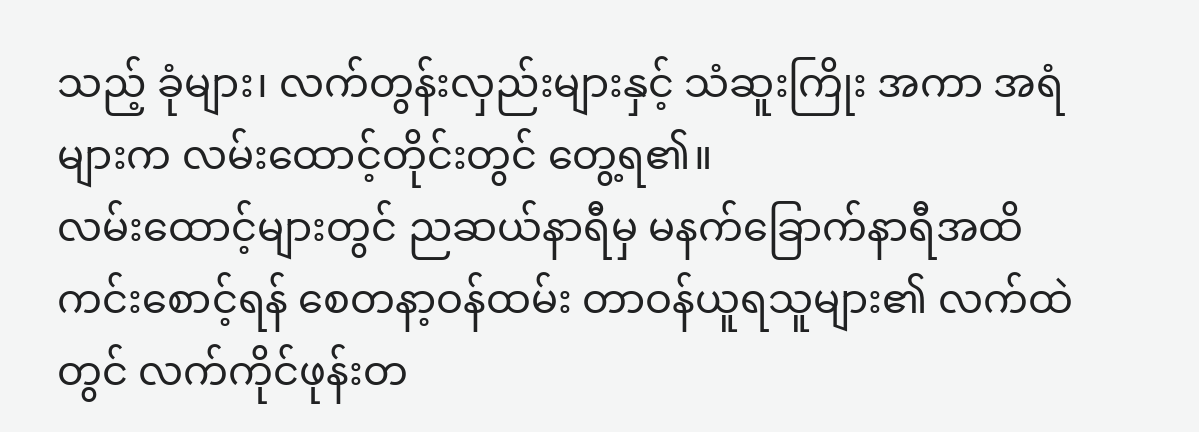သည့် ခုံများ၊ လက်တွန်းလှည်းများနှင့် သံဆူးကြိုး အကာ အရံများက လမ်းထောင့်တိုင်းတွင် တွေ့ရ၏။
လမ်းထောင့်များတွင် ညဆယ်နာရီမှ မနက်ခြောက်နာရီအထိ ကင်းစောင့်ရန် စေတနာ့ဝန်ထမ်း တာဝန်ယူရသူများ၏ လက်ထဲတွင် လက်ကိုင်ဖုန်းတ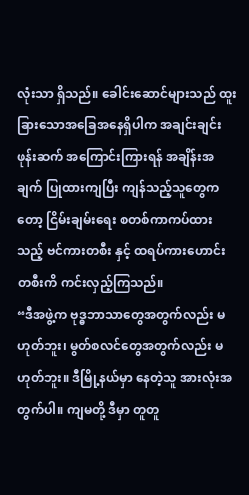လုံးသာ ရှိသည်။ ခေါင်းဆောင်များသည် ထူးခြားသောအခြေအနေရှိပါက အချင်းချင်း ဖုန်းဆက် အကြောင်းကြားရန် အချိန်းအချက် ပြုထားကျပြီး ကျန်သည့်သူတွေကတော့ ငြိမ်းချမ်းရေး စတစ်ကာကပ်ထားသည့် ဗင်ကားတစီး နှင့် ထရပ်ကားဟောင်းတစီးကိ ကင်းလှည့်ကြသည်။
“ဒီအဖွဲ့က ဗုဒ္ဓဘာသာတွေအတွက်လည်း မဟုတ်ဘူး၊ မွတ်စလင်တွေအတွက်လည်း မဟုတ်ဘူး။ ဒီမြို့နယ်မှာ နေတဲ့သူ အားလုံးအတွက်ပါ။ ကျမတို့ ဒီမှာ တူတူ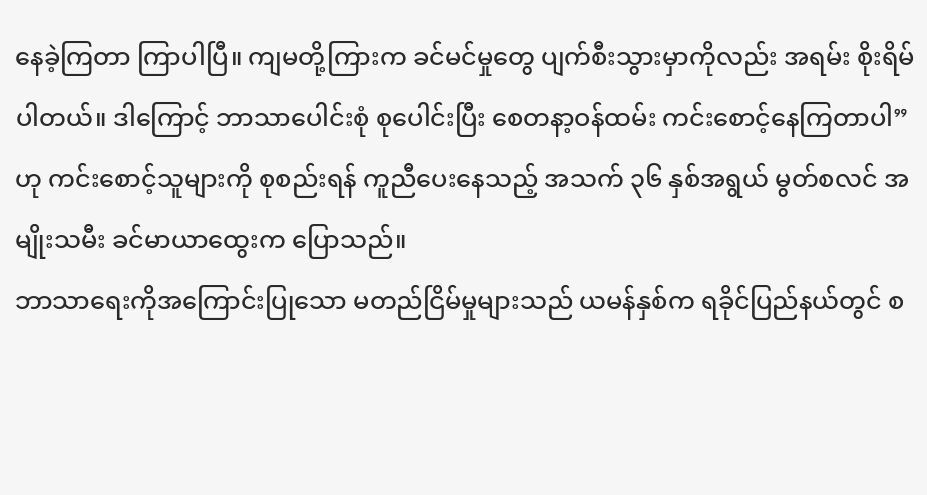နေခဲ့ကြတာ ကြာပါပြီ။ ကျမတို့ကြားက ခင်မင်မှုတွေ ပျက်စီးသွားမှာကိုလည်း အရမ်း စိုးရိမ်ပါတယ်။ ဒါကြောင့် ဘာသာပေါင်းစုံ စုပေါင်းပြီး စေတနာ့ဝန်ထမ်း ကင်းစောင့်နေကြတာပါ” ဟု ကင်းစောင့်သူများကို စုစည်းရန် ကူညီပေးနေသည့် အသက် ၃၆ နှစ်အရွယ် မွတ်စလင် အမျိုးသမီး ခင်မာယာထွေးက ပြောသည်။
ဘာသာရေးကိုအကြောင်းပြုသော မတည်ငြိမ်မှုများသည် ယမန်နှစ်က ရခိုင်ပြည်နယ်တွင် စ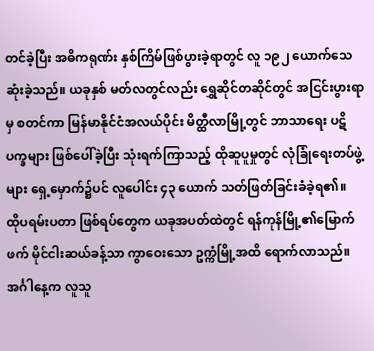တင်ခဲ့ပြီး အဓိကရုဏ်း နှစ်ကြိမ်ဖြစ်ပွားခဲ့ရာတွင် လူ ၁၉၂ ယောက်သေဆုံးခဲ့သည်။ ယခုနှစ် မတ်လတွင်လည်း ရွှေဆိုင်တဆိုင်တွင် အငြင်းပွားရာမှ စတင်ကာ မြန်မာနိုင်ငံအလယ်ပိုင်း မိတ္ထီလာမြို့တွင် ဘာသာရေး ပဋိပက္ခများ ဖြစ်ပေါ်ခဲ့ပြီး သုံးရက်ကြာသည့် ထိုဆူပူမှုတွင် လုံခြုံရေးတပ်ဖွဲ့များ ရှေ့မှောက်၌ပင် လူပေါင်း ၄၃ ယောက် သတ်ဖြတ်ခြင်းခံခဲ့ရ၏။
ထိုပရမ်းပတာ ဖြစ်ရပ်တွေက ယခုအပတ်ထဲတွင် ရန်ကုန်မြို့၏မြောက်ဖက် မိုင်ငါးဆယ်ခန့်သာ ကွာဝေးသော ဥက္ကံမြို့အထိ ရောက်လာသည်။ အင်္ဂါနေ့က လူသူ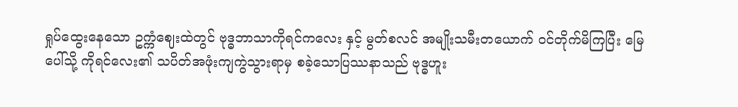ရှုပ်ထွေးနေသော ဥက္ကံဈေးထဲတွင် ဗုဒ္ဓဘာသာကိုရင်ကလေး နှင့် မွတ်စလင် အမျိုးသမီးတယောက် ဝင်တိုက်မိကြပြီး မြေပေါ်သို့ ကိုရင်လေး၏ သပိတ်အဖုံးကျကွဲသွားရာမှ စခဲ့သောပြဿနာသည် ဗုဒ္ဓဟူး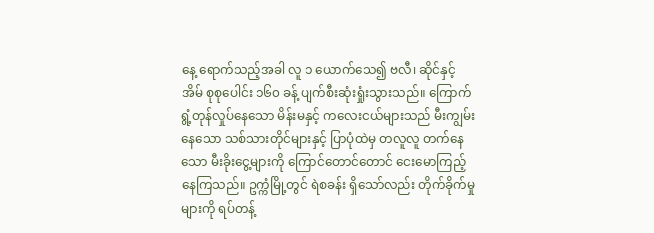နေ့ ရောက်သည့်အခါ လူ ၁ ယောက်သေ၍ ဗလီ၊ ဆိုင်နှင့် အိမ် စုစုပေါင်း ၁၆၀ ခန့် ပျက်စီးဆုံးရှုံးသွားသည်။ ကြောက်ရွံ့တုန်လှုပ်နေသော မိန်းမနှင့် ကလေးငယ်များသည် မီးကျွမ်းနေသော သစ်သားတိုင်များနှင့် ပြာပုံထဲမှ တလူလူ တက်နေသော မီးခိုးငွေ့များကို ကြောင်တောင်တောင် ငေးမောကြည့်နေကြသည်။ ဥက္ကံမြို့တွင် ရဲစခန်း ရှိသော်လည်း တိုက်ခိုက်မှုများကို ရပ်တန့်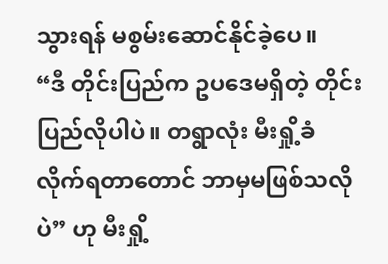သွားရန် မစွမ်းဆောင်နိုင်ခဲ့ပေ။
“ဒီ တိုင်းပြည်က ဥပဒေမရှိတဲ့ တိုင်းပြည်လိုပါပဲ။ တရွာလုံး မီးရှို့ခံလိုက်ရတာတောင် ဘာမှမဖြစ်သလိုပဲ” ဟု မီးရှို့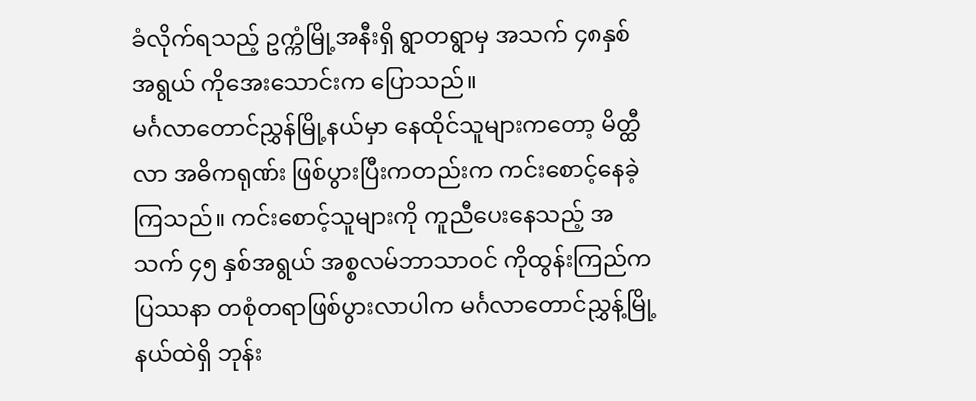ခံလိုက်ရသည့် ဥက္ကံမြို့အနီးရှိ ရွာတရွာမှ အသက် ၄၈နှစ် အရွယ် ကိုအေးသောင်းက ပြောသည်။
မင်္ဂလာတောင်ညွှန်မြို့နယ်မှာ နေထိုင်သူများကတော့ မိတ္ထီလာ အဓိကရုဏ်း ဖြစ်ပွားပြီးကတည်းက ကင်းစောင့်နေခဲ့ကြသည်။ ကင်းစောင့်သူများကို ကူညီပေးနေသည့် အသက် ၄၅ နှစ်အရွယ် အစ္စလမ်ဘာသာဝင် ကိုထွန်းကြည်က ပြဿနာ တစုံတရာဖြစ်ပွားလာပါက မင်္ဂလာတောင်ညွှန့်မြို့နယ်ထဲရှိ ဘုန်း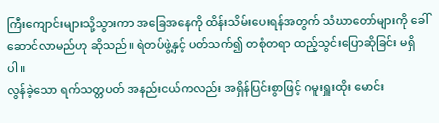ကြီးကျောင်းများသို့သွားကာ အခြေအနေကို ထိန်းသိမ်းပေးရန်အတွက် သံဃာတော်များကို ခေါ်ဆောင်လာမည်ဟု ဆိုသည်။ ရဲတပ်ဖွဲ့နှင့် ပတ်သက်၍ တစုံတရာ ထည့်သွင်းပြောဆိုခြင်း မရှိပါ။
လွန်ခဲ့သော ရက်သတ္တပတ် အနည်းငယ်ကလည်း အရှိန်ပြင်းစွာဖြင့် ဂမူးရှူးထိုး မောင်း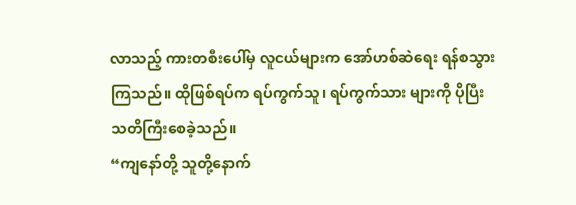လာသည့် ကားတစီးပေါ်မှ လူငယ်များက အော်ဟစ်ဆဲရေး ရန်စသွားကြသည်။ ထိုဖြစ်ရပ်က ရပ်ကွက်သူ၊ ရပ်ကွက်သား များကို ပိုပြီးသတိကြီးစေခဲ့သည်။
“ကျနော်တို့ သူတို့နောက်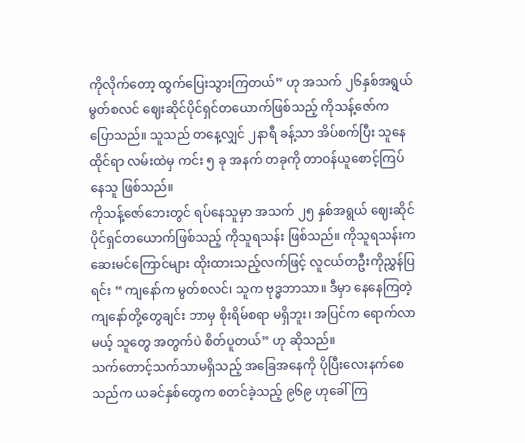ကိုလိုက်တော့ ထွက်ပြေးသွားကြတယ်” ဟု အသက် ၂၆နှစ်အရွယ် မွတ်စလင် ဈေးဆိုင်ပိုင်ရှင်တယောက်ဖြစ်သည့် ကိုသန့်ဇော်က ပြောသည်။ သူသည် တနေ့လျှင် ၂နာရီ ခန့်သာ အိပ်စက်ပြီး သူနေထိုင်ရာ လမ်းထဲမှ ကင်း ၅ ခု အနက် တခုကို တာဝန်ယူစောင့်ကြပ်နေသူ ဖြစ်သည်။
ကိုသန့်ဇော်ဘေးတွင် ရပ်နေသူမှာ အသက် ၂၅ နှစ်အရွယ် ဈေးဆိုင်ပိုင်ရှင်တယောက်ဖြစ်သည့် ကိုသူရသန်း ဖြစ်သည်။ ကိုသူရသန်းက ဆေးမင်ကြောင်များ ထိုးထားသည့်လက်ဖြင့် လူငယ်တဦးကိုညွှန်ပြရင်း “ ကျနော်က မွတ်စလင်၊ သူက ဗုဒ္ဓဘာသာ။ ဒီမှာ နေနေကြတဲ့ ကျနော်တို့တွေချင်း ဘာမှ စိုးရိမ်စရာ မရှိဘူး၊ အပြင်က ရောက်လာမယ့် သူတွေ အတွက်ပဲ စိတ်ပူတယ်” ဟု ဆိုသည်။
သက်တောင့်သက်သာမရှိသည့် အခြေအနေကို ပိုပြီးလေးနက်စေသည်က ယခင်နှစ်တွေက စတင်ခဲ့သည့် ၉၆၉ ဟုခေါ်ကြ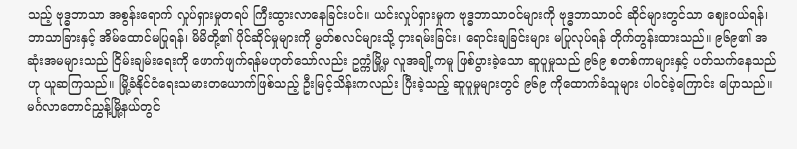သည့် ဗုဒ္ဓဘာသာ အစွန်းရောက် လှုပ်ရှားမှုတရပ် ကြီးထွားလာနေခြင်းပင်။ ယင်းလှုပ်ရှားမှုက ဗုဒ္ဓဘာသာဝင်များကို ဗုဒ္ဓဘာသာဝင် ဆိုင်များတွင်သာ ဈေးဝယ်ရန်၊ ဘာသာခြားနှင့် အိမ်ထောင်မပြုရန်၊ မိမိတို့၏ ပိုင်ဆိုင်မှုများကို မွတ်စလင်များသို့ ငှားရမ်းခြင်း၊ ရောင်းချခြင်းများ မပြုလုပ်ရန် တိုက်တွန်းထားသည်။ ၉၆၉၏ အဆုံးအမများသည် ငြိမ်းချမ်းရေးကို ဖောက်ဖျက်ရန်မဟုတ်သော်လည်း ဥက္ကံမြို့မှ လူအချို့ကမူ ဖြစ်ပွားခဲ့သော ဆူပူမှုသည် ၉၆၉ စတစ်ကာများနှင့် ပတ်သက်နေသည်ဟု ယူဆကြသည်။ မြို့ခံနိုင်ငံရေးသမားတယောက်ဖြစ်သည့် ဦးမြင့်သိန်းကလည်း ပြီးခဲ့သည့် ဆူပူမှုများတွင် ၉၆၉ ကိုထောက်ခံသူများ ပါဝင်ခဲ့ကြောင်း ပြောသည်။
မင်္ဂလာတောင်ညွှန့်မြို့နယ်တွင်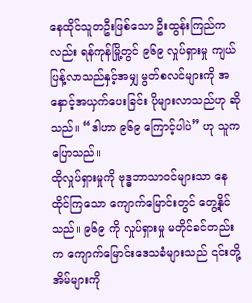နေထိုင်သူတဦးဖြစ်သော ဦးထွန်းကြည်ကလည်း ရန်ကုန်မြို့တွင် ၉၆၉ လှုပ်ရှားမှု ကျယ်ပြန့်လာသည်နှင့်အမျှ မွတ်စလင်များကို အနှောင့်အယှက်ပေးခြင်း ပိုများလာသည်ဟု ဆိုသည်။ “ဒါဟာ ၉၆၉ ကြောင့်ပါပဲ” ဟု သူကပြောသည်။
ထိုလှုပ်ရှားမှုကို ဗုဒ္ဓဘာသာဝင်များသာ နေထိုင်ကြသော ကျောက်မြောင်းတွင် တွေ့နိုင်သည်။ ၉၆၉ ကို လှုပ်ရှားမှု မတိုင်ခင်တည်းက ကျောက်မြောင်းဒေသခံများသည် ၎င်းတို့အိမ်များကို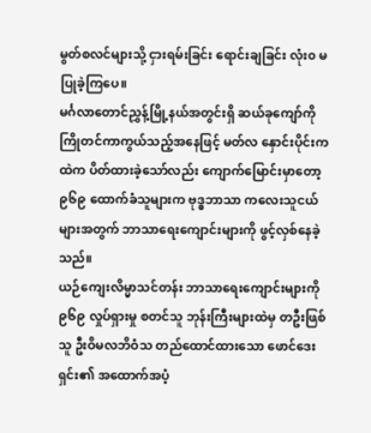မွတ်စလင်များသို့ ငှားရမ်းခြင်း ရောင်းချခြင်း လုံး၀ မပြုခဲ့ကြပေ။
မင်္ဂလာတောင်ညွှန့်မြို့နယ်အတွင်းရှိ ဆယ်ခုကျော်ကို ကြိုတင်ကာကွယ်သည့်အနေဖြင့် မတ်လ နှောင်းပိုင်းကထဲက ပိတ်ထားခဲ့သော်လည်း ကျောက်မြောင်းမှာတော့ ၉၆၉ ထောက်ခံသူများက ဗုဒ္ဓဘာသာ ကလေးသူငယ်များအတွက် ဘာသာရေးကျောင်းများကို ဖွင့်လှစ်နေခဲ့သည်။
ယဉ်ကျေးလိမ္မာသင်တန်း ဘာသာရေးကျောင်းများကို ၉၆၉ လှုပ်ရှားမှု စတင်သူ ဘုန်းကြီးများထဲမှ တဦးဖြစ်သူ ဦးဝိမလဘိဝံသ တည်ထောင်ထားသော ဖောင်ဒေးရှင်း၏ အထောက်အပံ့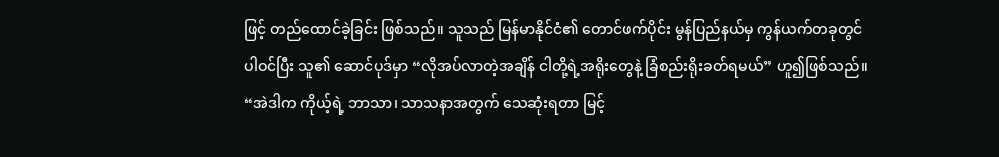ဖြင့် တည်ထောင်ခဲ့ခြင်း ဖြစ်သည်။ သူသည် မြန်မာနိုင်ငံ၏ တောင်ဖက်ပိုင်း မွန်ပြည်နယ်မှ ကွန်ယက်တခုတွင်ပါဝင်ပြီး သူ၏ ဆောင်ပုဒ်မှာ “လိုအပ်လာတဲ့အချိန် ငါတို့ရဲ့အရိုးတွေနဲ့ ခြံစည်းရိုးခတ်ရမယ်” ဟူ၍ဖြစ်သည်။
“အဲဒါက ကိုယ့်ရဲ့ ဘာသာ၊ သာသနာအတွက် သေဆုံးရတာ မြင့်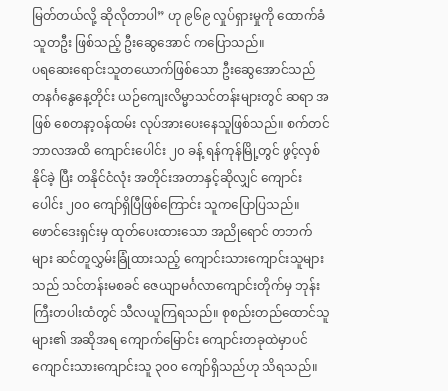မြတ်တယ်လို့ ဆိုလိုတာပါ” ဟု ၉၆၉ လှုပ်ရှားမှုကို ထောက်ခံသူတဦး ဖြစ်သည့် ဦးဆွေအောင် ကပြောသည်။
ပရဆေးရောင်းသူတယောက်ဖြစ်သော ဦးဆွေအောင်သည် တနင်္ဂနွေနေ့တိုင်း ယဉ်ကျေးလိမ္မာသင်တန်းများတွင် ဆရာ အဖြစ် စေတနာ့ဝန်ထမ်း လုပ်အားပေးနေသူဖြစ်သည်။ စက်တင်ဘာလအထိ ကျောင်းပေါင်း ၂၀ ခန့် ရန်ကုန်မြို့တွင် ဖွင့်လှစ်နိုင်ခဲ့ ပြီး တနိုင်ငံလုံး အတိုင်းအတာနှင့်ဆိုလျှင် ကျောင်းပေါင်း ၂၀၀ ကျော်ရှိပြီဖြစ်ကြောင်း သူကပြောပြသည်။
ဖောင်ဒေးရှင်းမှ ထုတ်ပေးထားသော အညိုရောင် တဘက်များ ဆင်တူလွှမ်းခြုံထားသည့် ကျောင်းသားကျောင်းသူများသည် သင်တန်းမစခင် ဇေယျာမင်္ဂလာကျောင်းတိုက်မှ ဘုန်းကြီးတပါးထံတွင် သီလယူကြရသည်။ စုစည်းတည်ထောင်သူများ၏ အဆိုအရ ကျောက်မြောင်း ကျောင်းတခုထဲမှာပင် ကျောင်းသားကျောင်းသူ ၃၀၀ ကျော်ရှိသည်ဟု သိရသည်။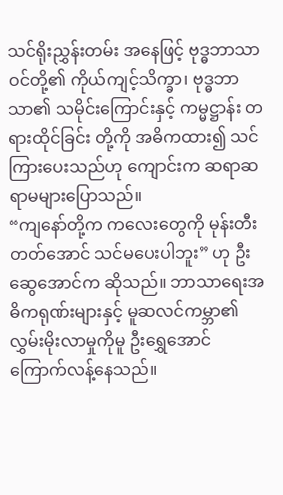သင်ရိုးညွှန်းတမ်း အနေဖြင့် ဗုဒ္ဓဘာသာဝင်တို့၏ ကိုယ်ကျင့်သိက္ခာ၊ ဗုဒ္ဓဘာသာ၏ သမိုင်းကြောင်းနှင့် ကမ္မဋ္ဌာန်း တရားထိုင်ခြင်း တို့ကို အဓိကထား၍ သင်ကြားပေးသည်ဟု ကျောင်းက ဆရာဆရာမများပြောသည်။
“ကျနော်တို့က ကလေးတွေကို မုန်းတီးတတ်အောင် သင်မပေးပါဘူး” ဟု ဦးဆွေအောင်က ဆိုသည်။ ဘာသာရေးအဓိကရုဏ်းများနှင့် မူဆလင်ကမ္ဘာ၏ လွှမ်းမိုးလာမှုကိုမူ ဦးရွှေအောင် ကြောက်လန့်နေသည်။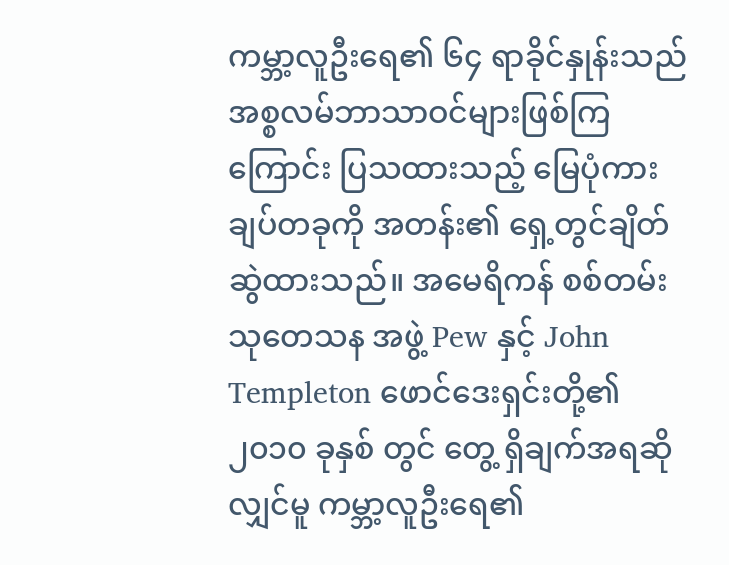ကမ္ဘာ့လူဦးရေ၏ ၆၄ ရာခိုင်နှုန်းသည် အစ္စလမ်ဘာသာဝင်များဖြစ်ကြကြောင်း ပြသထားသည့် မြေပုံကားချပ်တခုကို အတန်း၏ ရှေ့တွင်ချိတ်ဆွဲထားသည်။ အမေရိကန် စစ်တမ်း သုတေသန အဖွဲ့ Pew နှင့် John Templeton ဖောင်ဒေးရှင်းတို့၏ ၂၀၁၀ ခုနှစ် တွင် တွေ့ ရှိချက်အရဆိုလျှင်မူ ကမ္ဘာ့လူဦးရေ၏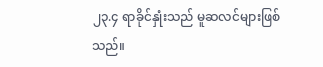၂၃.၄ ရာခိုင်နှုံးသည် မူဆလင်များဖြစ်သည်။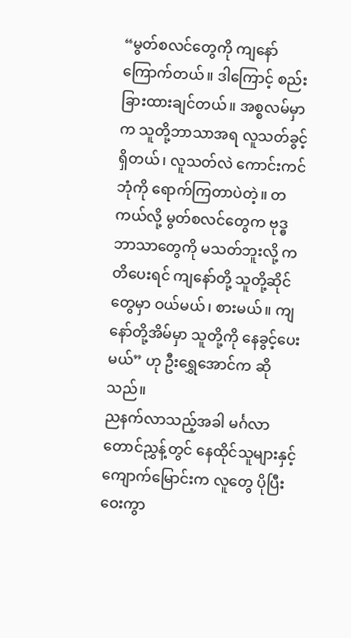“မွတ်စလင်တွေကို ကျနော်ကြောက်တယ်။ ဒါကြောင့် စည်းခြားထားချင်တယ်။ အစ္စလမ်မှာက သူတို့ဘာသာအရ လူသတ်ခွင့် ရှိတယ်၊ လူသတ်လဲ ကောင်းကင်ဘုံကို ရောက်ကြတာပဲတဲ့။ တကယ်လို့ မွတ်စလင်တွေက ဗုဒ္ဓဘာသာတွေကို မသတ်ဘူးလို့ ကတိပေးရင် ကျနော်တို့ သူတို့ဆိုင်တွေမှာ ဝယ်မယ်၊ စားမယ်။ ကျနော်တို့အိမ်မှာ သူတို့ကို နေခွင့်ပေးမယ်” ဟု ဦးရွှေအောင်က ဆိုသည်။
ညနက်လာသည့်အခါ မင်္ဂလာတောင်ညွှန့်တွင် နေထိုင်သူများနှင့်ကျောက်မြောင်းက လူတွေ ပိုပြီး ဝေးကွာ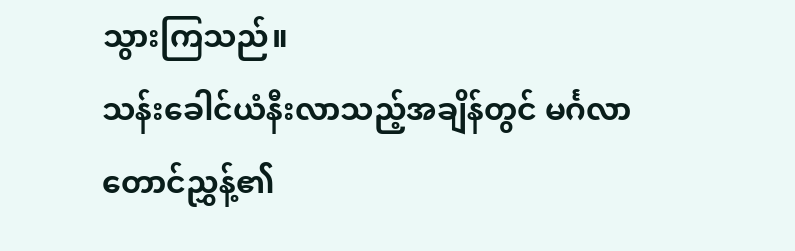သွားကြသည်။
သန်းခေါင်ယံနီးလာသည့်အချိန်တွင် မင်္ဂလာတောင်ညွှန့်၏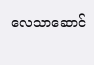လေသာဆောင်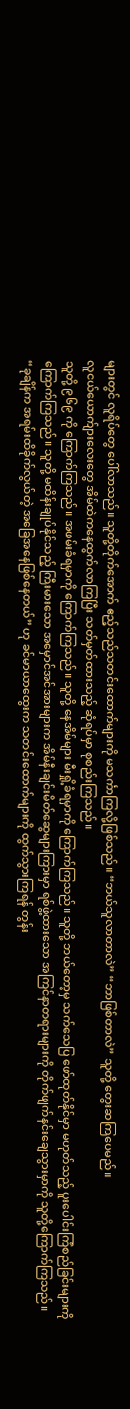များတွင် လူရိပ်တွေ ပေါ်လာသည်။ သူတို့တိုက်အောက် ဧည့်သည်သတင်းထောက်များကို မသင်္ကာကြလို့ဖြစ်သည်။ “ဘယ်သူလာတာလဲ” “ဘာဖြစ်တာလဲ” သူတို့ တွေးဆကြပေမည်။
လူငယ်ယောက်ျားလေးတွေ အိမ်ထဲကနေထွက်လာကြပြီး သတ်မှတ်ထားသည့် ဆုံရပ်မှာ စုစည်းကြသည်။
သူတို့ ၉၆၉ ကို ကြောက်ကြသည်။ အဖမ်းခံရမှာကို ကြောက်ကြသည်။ သူတို့ နေအိမ်များ မီးရှို့ခံရမှာကို ကြောက်ကြသည်။ သူတို့ ဘယ်တော့မှ သက်သေပြ ဖော်ထုတ်နိုင်မှာ မဟုတ်သည့် ပူးပေါင်းကြံစည်ခြင်းများကို ကြောက်ကြသည်။ သူတို့ မထိန်းချုပ်နိုင်သည့် ကြီးမားသော အမှောင်အင်အားများက အိမ်နီးချင်းမိတ်ဆွေများကြားမှာ ရစ်ဖွဲ့ထားသော အကြင်နာတရားများကို တိုက်ဖျက်နင်းချေသွားမှာကို သူတို့ကြောက်ကြသည်။
“ခုချိန်က အရမ်းထိခိုက်လွယ်တဲ့ အခြေအနေဖြစ်နေတယ်” ဟု ခင်မာယာထွေးက သတင်းထောက်များကို ထွက်သွားကြရန် တွန်း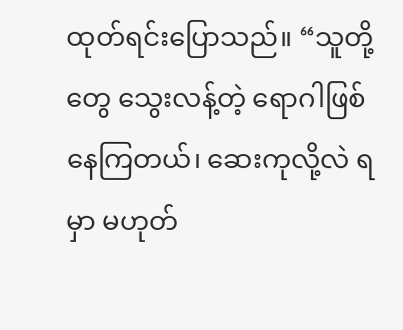ထုတ်ရင်းပြောသည်။ “သူတို့တွေ သွေးလန့်တဲ့ ရောဂါဖြစ်နေကြတယ်၊ ဆေးကုလို့လဲ ရမှာ မဟုတ်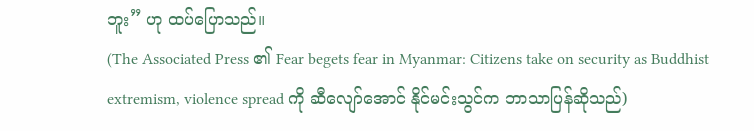ဘူး” ဟု ထပ်ပြောသည်။
(The Associated Press ၏ Fear begets fear in Myanmar: Citizens take on security as Buddhist extremism, violence spread ကို ဆီလျော်အောင် နိုင်မင်းသွင်က ဘာသာပြန်ဆိုသည်)